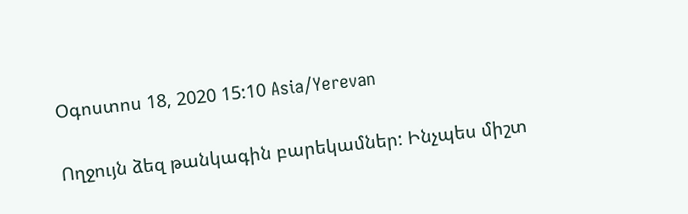Օգոստոս 18, 2020 15:10 Asia/Yerevan

Ողջույն ձեզ թանկագին բարեկամներ: Ինչպես միշտ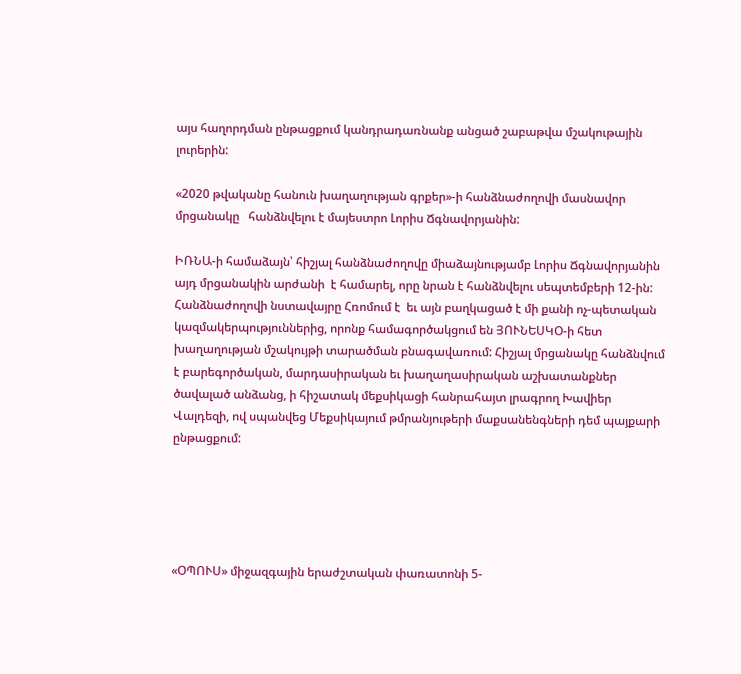այս հաղորդման ընթացքում կանդրադառնանք անցած շաբաթվա մշակութային լուրերին:

«2020 թվականը հանուն խաղաղության գրքեր»-ի հանձնաժողովի մասնավոր մրցանակը   հանձնվելու է մայեստրո Լորիս Ճգնավորյանին:

ԻՌՆԱ-ի համաձայն՝ հիշյալ հանձնաժողովը միաձայնությամբ Լորիս Ճգնավորյանին այդ մրցանակին արժանի  է համարել, որը նրան է հանձնվելու սեպտեմբերի 12-ին: Հանձնաժողովի նստավայրը Հռոմում է  եւ այն բաղկացած է մի քանի ոչ-պետական կազմակերպություններից, որոնք համագործակցում են ՅՈՒՆԵՍԿՕ-ի հետ խաղաղության մշակույթի տարածման բնագավառում: Հիշյալ մրցանակը հանձնվում է բարեգործական, մարդասիրական եւ խաղաղասիրական աշխատանքներ ծավալած անձանց, ի հիշատակ մեքսիկացի հանրահայտ լրագրող Խավիեր Վալդեզի, ով սպանվեց Մեքսիկայում թմրանյութերի մաքսանենգների դեմ պայքարի ընթացքում:





«ՕՊՈՒՍ» միջազգային երաժշտական փառատոնի 5-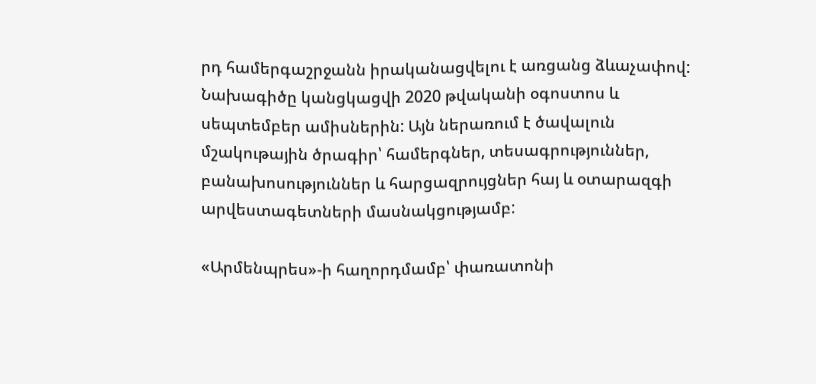րդ համերգաշրջանն իրականացվելու է առցանց ձևաչափով: Նախագիծը կանցկացվի 2020 թվականի օգոստոս և սեպտեմբեր ամիսներին: Այն ներառում է ծավալուն մշակութային ծրագիր՝ համերգներ, տեսագրություններ, բանախոսություններ և հարցազրույցներ հայ և օտարազգի արվեստագետների մասնակցությամբ:

«Արմենպրես»-ի հաղորդմամբ՝ փառատոնի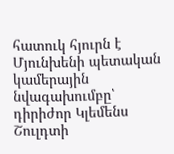հատուկ հյուրն է Մյունխենի պետական կամերային նվագախումբը՝ դիրիժոր Կլեմենս Շուլդտի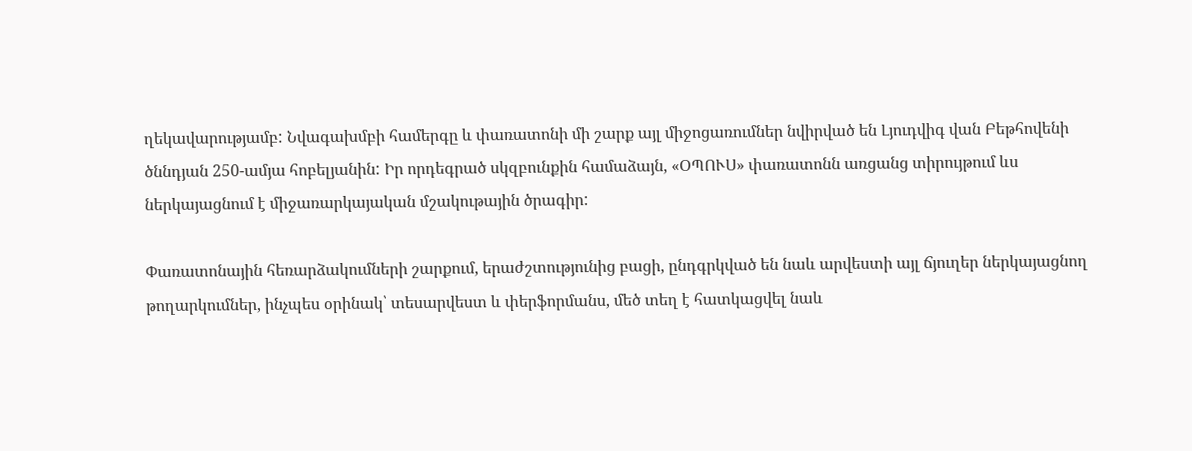ղեկավարությամբ: Նվագախմբի համերգը և փառատոնի մի շարք այլ միջոցառումներ նվիրված են Լյուդվիգ վան Բեթհովենի ծննդյան 250-ամյա հոբելյանին: Իր որդեգրած սկզբունքին համաձայն, «ՕՊՈՒՍ» փառատոնն առցանց տիրույթում ևս ներկայացնում է միջառարկայական մշակութային ծրագիր:

Փառատոնային հեռարձակումների շարքում, երաժշտությունից բացի, ընդգրկված են նաև արվեստի այլ ճյուղեր ներկայացնող թողարկումներ, ինչպես օրինակ՝ տեսարվեստ և փերֆորմանս, մեծ տեղ է հատկացվել նաև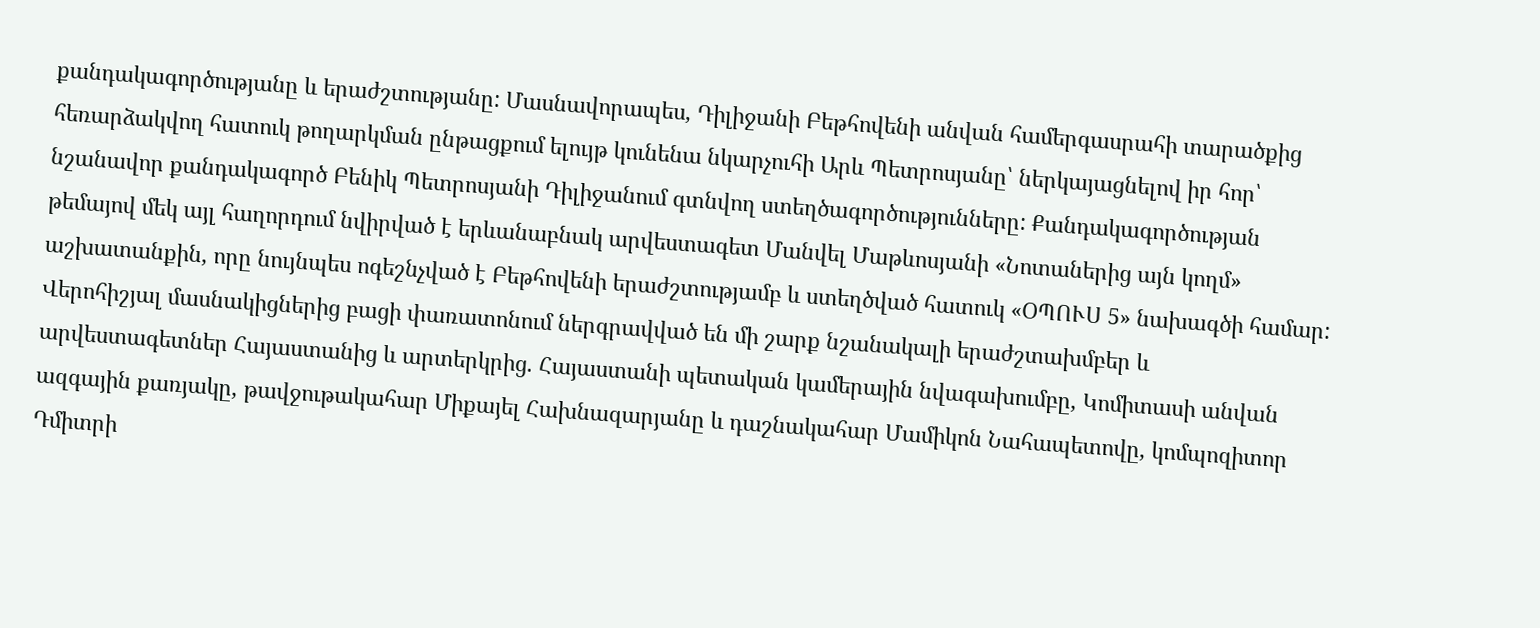քանդակագործությանը և երաժշտությանը: Մասնավորապես, Դիլիջանի Բեթհովենի անվան համերգասրահի տարածքից հեռարձակվող հատուկ թողարկման ընթացքում ելույթ կունենա նկարչուհի Արև Պետրոսյանը՝ ներկայացնելով իր հոր՝ նշանավոր քանդակագործ Բենիկ Պետրոսյանի Դիլիջանում գտնվող ստեղծագործությունները: Քանդակագործության թեմայով մեկ այլ հաղորդում նվիրված է երևանաբնակ արվեստագետ Մանվել Մաթևոսյանի «Նոտաներից այն կողմ» աշխատանքին, որը նույնպես ոգեշնչված է Բեթհովենի երաժշտությամբ և ստեղծված հատուկ «ՕՊՈՒՍ 5» նախագծի համար: Վերոհիշյալ մասնակիցներից բացի փառատոնում ներգրավված են մի շարք նշանակալի երաժշտախմբեր և արվեստագետներ Հայաստանից և արտերկրից. Հայաստանի պետական կամերային նվագախումբը, Կոմիտասի անվան ազգային քառյակը, թավջութակահար Միքայել Հախնազարյանը և դաշնակահար Մամիկոն Նահապետովը, կոմպոզիտոր Դմիտրի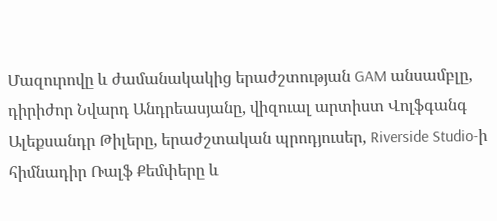Մազուրովը և ժամանակակից երաժշտության GAM անսամբլը, դիրիժոր Նվարդ Անդրեասյանը, վիզուալ արտիստ Վոլֆգանգ Ալեքսանդր Թիլերը, երաժշտական պրոդյուսեր, Riverside Studio-ի հիմնադիր Ռալֆ Քեմփերը և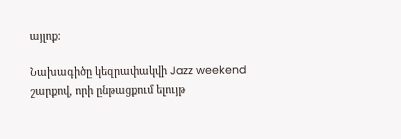այլոք:

Նախագիծը կեզրափակվի Jazz weekend շարքով, որի ընթացքում ելույթ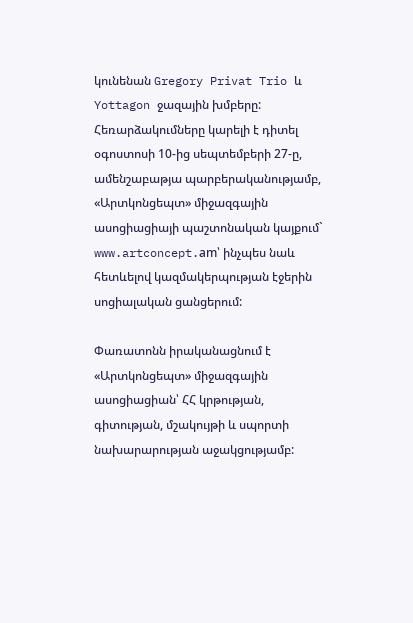կունենան Gregory Privat Trio և Yottagon ջազային խմբերը: Հեռարձակումները կարելի է դիտել  օգոստոսի 10-ից սեպտեմբերի 27-ը, ամենշաբաթյա պարբերականությամբ, «Արտկոնցեպտ» միջազգային ասոցիացիայի պաշտոնական կայքում` www.artconcept.am՝ ինչպես նաև հետևելով կազմակերպության էջերին սոցիալական ցանցերում:

Փառատոնն իրականացնում է «Արտկոնցեպտ» միջազգային ասոցիացիան՝ ՀՀ կրթության, գիտության, մշակույթի և սպորտի նախարարության աջակցությամբ: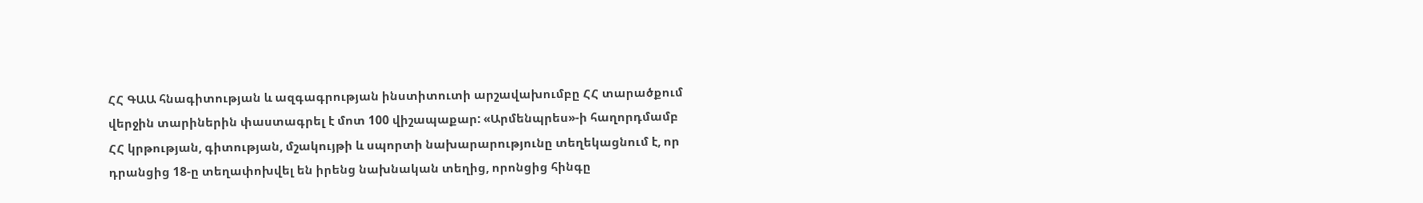ՀՀ ԳԱԱ հնագիտության և ազգագրության ինստիտուտի արշավախումբը ՀՀ տարածքում վերջին տարիներին փաստագրել է մոտ 100 վիշապաքար: «Արմենպրես»-ի հաղորդմամբ ՀՀ կրթության, գիտության, մշակույթի և սպորտի նախարարությունը տեղեկացնում է, որ դրանցից 18-ը տեղափոխվել են իրենց նախնական տեղից, որոնցից հինգը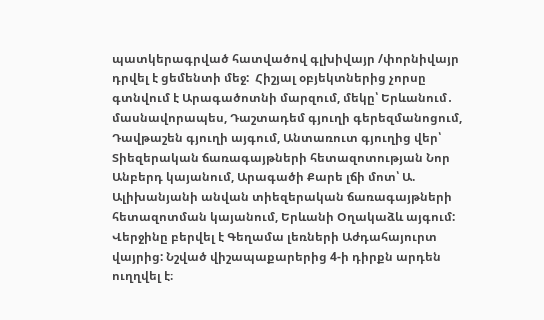պատկերագրված հատվածով գլխիվայր /փորնիվայր դրվել է ցեմենտի մեջ:  Հիշյալ օբյեկտներից չորսը գտնվում է Արագածոտնի մարզում, մեկը՝ Երևանում․ մասնավորապես, Դաշտադեմ գյուղի գերեզմանոցում, Դավթաշեն գյուղի այգում, Անտառուտ գյուղից վեր՝ Տիեզերական ճառագայթների հետազոտության Նոր Անբերդ կայանում, Արագածի Քարե լճի մոտ՝ Ա. Ալիխանյանի անվան տիեզերական ճառագայթների հետազոտման կայանում, Երևանի Օղակաձև այգում: Վերջինը բերվել է Գեղամա լեռների Աժդահայուրտ վայրից: Նշված վիշապաքարերից 4-ի դիրքն արդեն ուղղվել է։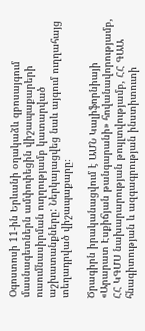Օգոստոսի 11-ին Երևանի օղակաձև զբոսայգում մասնագետներն ամփոփեցին վիշապաքարերի ուսումնասիրման ուղղությամբ կատարված աշխատանքները: Ներկայացվեց նաև այգում ուղղահայց տեղադրված վիշապաքարը։

Ծրագիրն իրականացվում է ԱՄՆ Կալիֆորնիայի «Արարատ Էսքիճյան թանգարանի» հովանավորությամբ, ՀՀ ԿԳՄՍ նախարարության թույլտվությամբ, ՀՀ ԳԱԱ հնագիտության և ազգագրության ինստիտուտի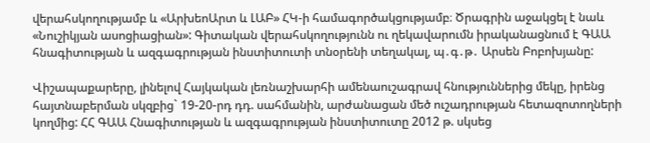վերահսկողությամբ և «ԱրխեոԱրտ և ԼԱԲ» ՀԿ-ի համագործակցությամբ։ Ծրագրին աջակցել է նաև «Նուշիկյան ասոցիացիան»: Գիտական վերահսկողությունն ու ղեկավարումն իրականացնում է ԳԱԱ հնագիտության և ազգագրության ինստիտուտի տնօրենի տեղակալ, պ․գ․թ․ Արսեն Բոբոխյանը:

Վիշապաքարերը, լինելով Հայկական լեռնաշխարհի ամենաուշագրավ հնություններից մեկը, իրենց հայտնաբերման սկզբից` 19-20-րդ դդ. սահմանին, արժանացան մեծ ուշադրության հետազոտողների կողմից: ՀՀ ԳԱԱ Հնագիտության և ազգագրության ինստիտուտը 2012 թ. սկսեց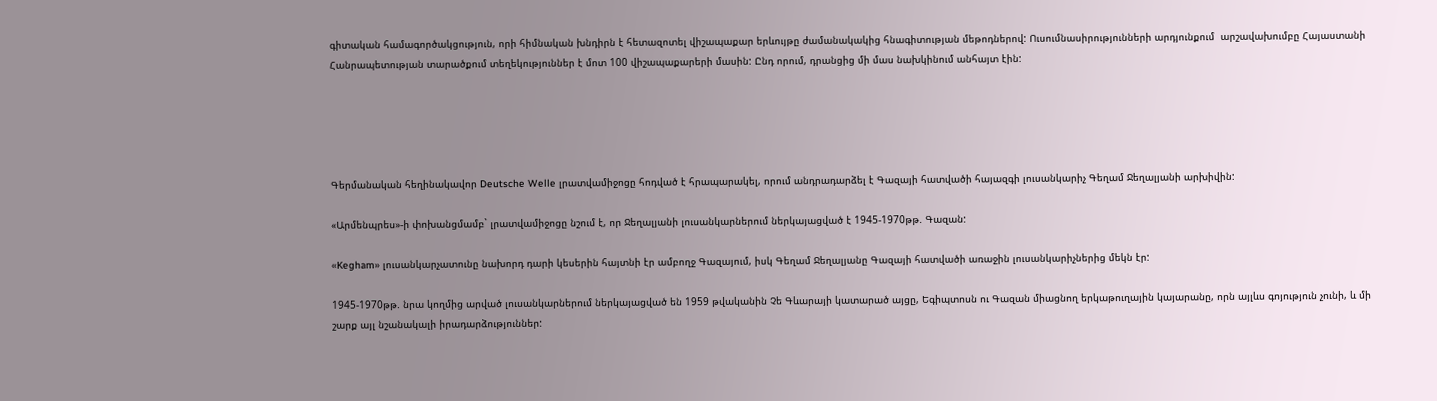գիտական համագործակցություն, որի հիմնական խնդիրն է հետազոտել վիշապաքար երևույթը ժամանակակից հնագիտության մեթոդներով: Ուսումնասիրությունների արդյունքում  արշավախումբը Հայաստանի Հանրապետության տարածքում տեղեկություններ է մոտ 100 վիշապաքարերի մասին: Ընդ որում, դրանցից մի մաս նախկինում անհայտ էին:





Գերմանական հեղինակավոր Deutsche Welle լրատվամիջոցը հոդված է հրապարակել, որում անդրադարձել է Գազայի հատվածի հայազգի լուսանկարիչ Գեղամ Ջեղալյանի արխիվին:

«Արմենպրես»-ի փոխանցմամբ` լրատվամիջոցը նշում է, որ Ջեղալյանի լուսանկարներում ներկայացված է 1945-1970թթ. Գազան:

«Kegham» լուսանկարչատունը նախորդ դարի կեսերին հայտնի էր ամբողջ Գազայում, իսկ Գեղամ Ջեղալյանը Գազայի հատվածի առաջին լուսանկարիչներից մեկն էր:

1945-1970թթ. նրա կողմից արված լուսանկարներում ներկայացված են 1959 թվականին Չե Գևարայի կատարած այցը, Եգիպտոսն ու Գազան միացնող երկաթուղային կայարանը, որն այլևս գոյություն չունի, և մի շարք այլ նշանակալի իրադարձություններ: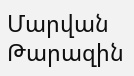Մարվան Թարազին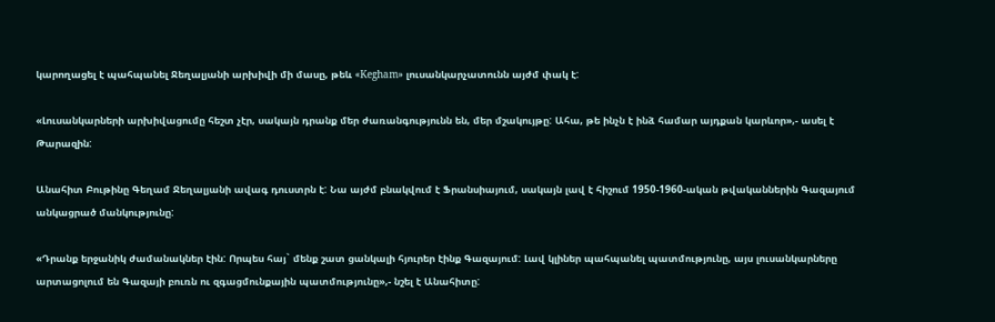կարողացել է պահպանել Ջեղալյանի արխիվի մի մասը, թեև «Kegham» լուսանկարչատունն այժմ փակ է:

«Լուսանկարների արխիվացումը հեշտ չէր, սակայն դրանք մեր ժառանգությունն են, մեր մշակույթը: Ահա, թե ինչն է ինձ համար այդքան կարևոր»,- ասել է Թարազին:

Անահիտ Բութինը Գեղամ Ջեղալյանի ավագ դուստրն է: Նա այժմ բնակվում է Ֆրանսիայում, սակայն լավ է հիշում 1950-1960-ական թվականներին Գազայում անկացրած մանկությունը:

«Դրանք երջանիկ ժամանակներ էին: Որպես հայ` մենք շատ ցանկալի հյուրեր էինք Գազայում: Լավ կլիներ պահպանել պատմությունը, այս լուսանկարները արտացոլում են Գազայի բուռն ու զգացմունքային պատմությունը»,- նշել է Անահիտը: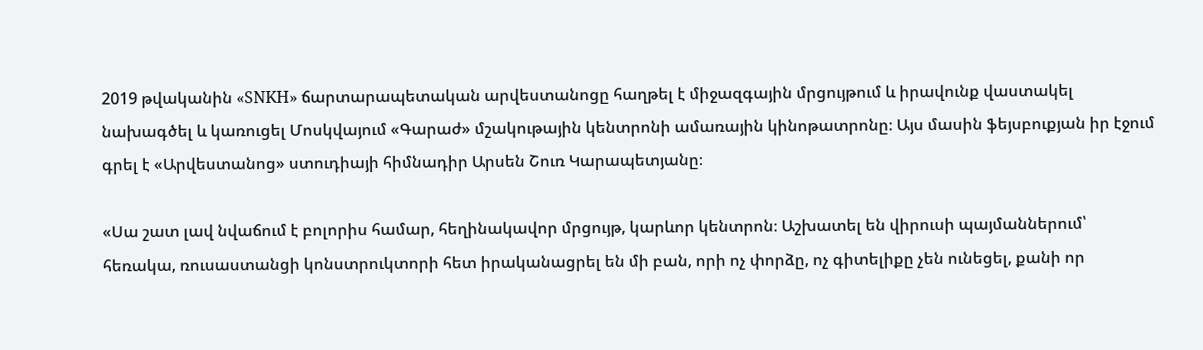2019 թվականին «SNKH» ճարտարապետական արվեստանոցը հաղթել է միջազգային մրցույթում և իրավունք վաստակել նախագծել և կառուցել Մոսկվայում «Գարաժ» մշակութային կենտրոնի ամառային կինոթատրոնը։ Այս մասին ֆեյսբուքյան իր էջում գրել է «Արվեստանոց» ստուդիայի հիմնադիր Արսեն Շուռ Կարապետյանը։

«Սա շատ լավ նվաճում է բոլորիս համար, հեղինակավոր մրցույթ, կարևոր կենտրոն։ Աշխատել են վիրուսի պայմաններում՝ հեռակա, ռուսաստանցի կոնստրուկտորի հետ իրականացրել են մի բան, որի ոչ փորձը, ոչ գիտելիքը չեն ունեցել, քանի որ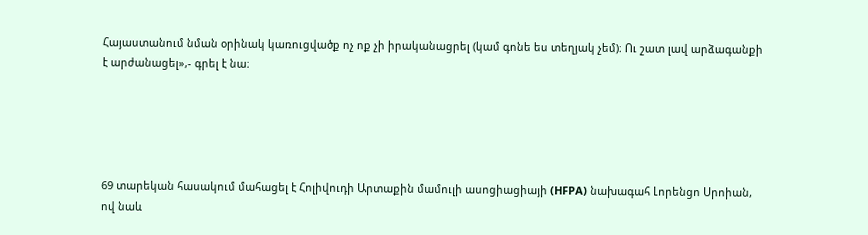Հայաստանում նման օրինակ կառուցվածք ոչ ոք չի իրականացրել (կամ գոնե ես տեղյակ չեմ)։ Ու շատ լավ արձագանքի է արժանացել»,- գրել է նա։





69 տարեկան հասակում մահացել է Հոլիվուդի Արտաքին մամուլի ասոցիացիայի (HFPA) նախագահ Լորենցո Սրոիան, ով նաև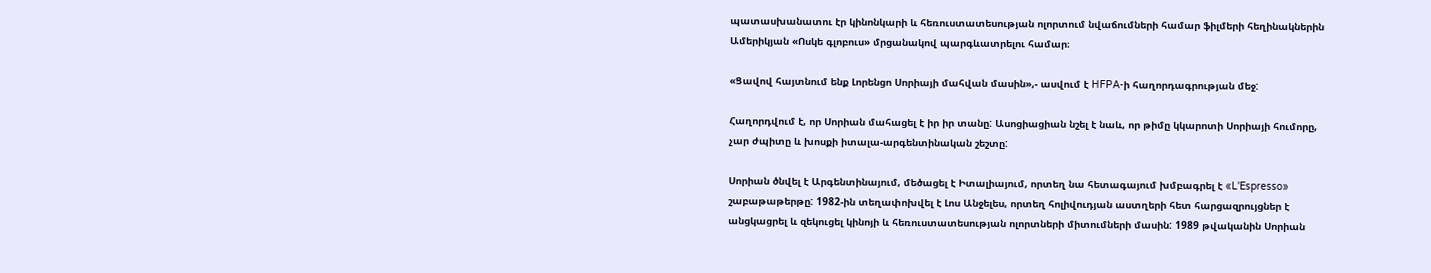պատասխանատու էր կինոնկարի և հեռուստատեսության ոլորտում նվաճումների համար ֆիլմերի հեղինակներին Ամերիկյան «Ոսկե գլոբուս» մրցանակով պարգևատրելու համար։

«Ցավով հայտնում ենք Լորենցո Սորիայի մահվան մասին»,- ասվում է HFPA-ի հաղորդագրության մեջ:

Հաղորդվում է, որ Սորիան մահացել է իր իր տանը: Ասոցիացիան նշել է նաև, որ թիմը կկարոտի Սորիայի հումորը, չար ժպիտը և խոսքի իտալա-արգենտինական շեշտը:

Սորիան ծնվել է Արգենտինայում, մեծացել է Իտալիայում, որտեղ նա հետագայում խմբագրել է «L'Espresso» շաբաթաթերթը: 1982-ին տեղափոխվել է Լոս Անջելես, որտեղ հոլիվուդյան աստղերի հետ հարցազրույցներ է անցկացրել և զեկուցել կինոյի և հեռուստատեսության ոլորտների միտումների մասին: 1989 թվականին Սորիան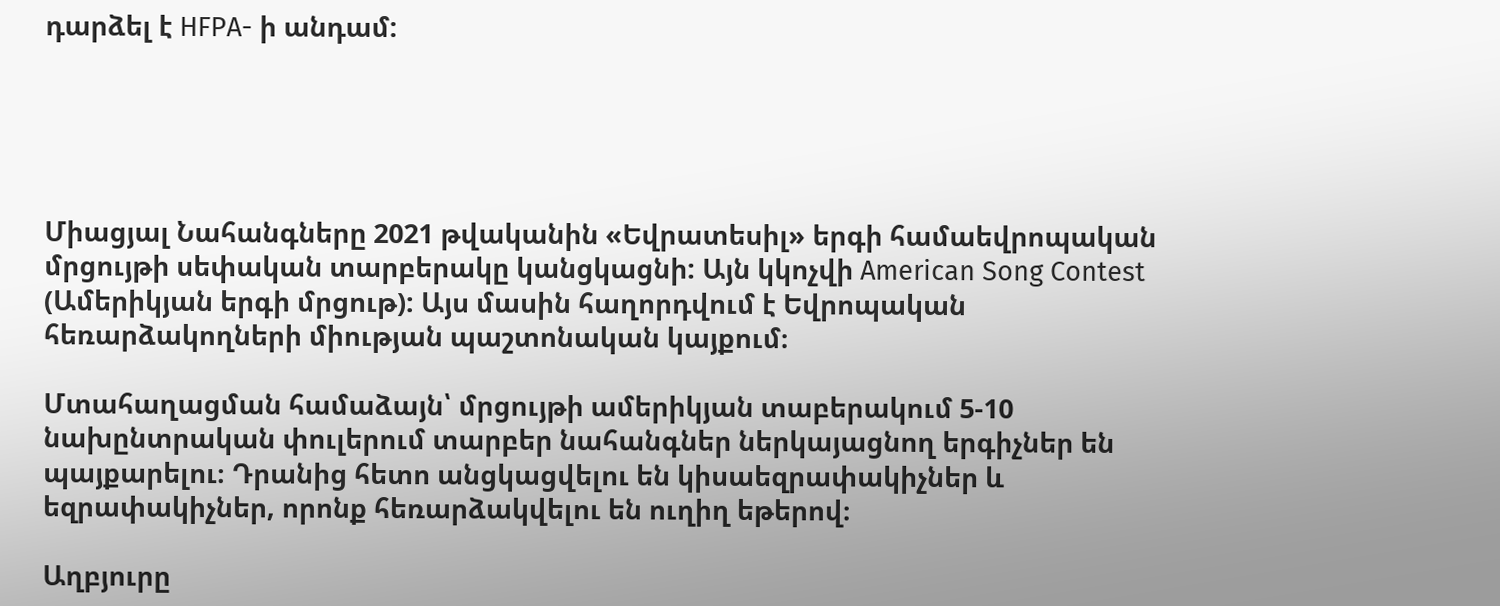դարձել է HFPA- ի անդամ:





Միացյալ Նահանգները 2021 թվականին «Եվրատեսիլ» երգի համաեվրոպական մրցույթի սեփական տարբերակը կանցկացնի: Այն կկոչվի American Song Contest (Ամերիկյան երգի մրցութ): Այս մասին հաղորդվում է Եվրոպական հեռարձակողների միության պաշտոնական կայքում։

Մտահաղացման համաձայն՝ մրցույթի ամերիկյան տաբերակում 5-10 նախընտրական փուլերում տարբեր նահանգներ ներկայացնող երգիչներ են պայքարելու։ Դրանից հետո անցկացվելու են կիսաեզրափակիչներ և եզրափակիչներ, որոնք հեռարձակվելու են ուղիղ եթերով։

Աղբյուրը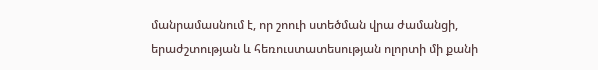մանրամասնում է, որ շոուի ստեծման վրա ժամանցի, երաժշտության և հեռուստատեսության ոլորտի մի քանի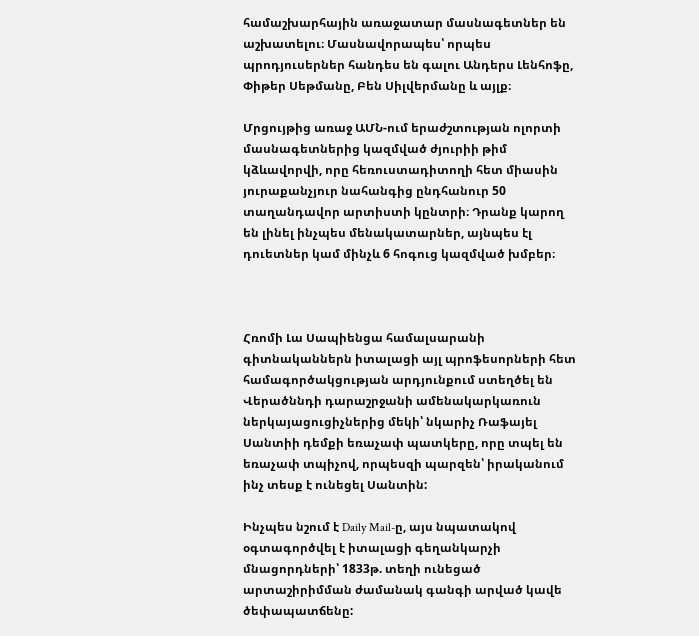համաշխարհային առաջատար մասնագետներ են աշխատելու։ Մասնավորապես՝ որպես պրոդյուսերներ հանդես են գալու Անդերս Լենհոֆը, Փիթեր Սեթմանը, Բեն Սիլվերմանը և այլք։

Մրցույթից առաջ ԱՄՆ-ում երաժշտության ոլորտի մասնագետներից կազմված ժյուրիի թիմ կձևավորվի, որը հեռուստադիտողի հետ միասին յուրաքանչյուր նահանգից ընդհանուր 50 տաղանդավոր արտիստի կընտրի։ Դրանք կարող են լինել ինչպես մենակատարներ, այնպես էլ դուետներ կամ մինչև 6 հոգուց կազմված խմբեր։



Հռոմի Լա Սապիենցա համալսարանի գիտնականներն իտալացի այլ պրոֆեսորների հետ համագործակցության արդյունքում ստեղծել են Վերածննդի դարաշրջանի ամենակարկառուն ներկայացուցիչներից մեկի՝ նկարիչ Ռաֆայել Սանտիի դեմքի եռաչափ պատկերը, որը տպել են եռաչափ տպիչով, որպեսզի պարզեն՝ իրականում ինչ տեսք է ունեցել Սանտին:

Ինչպես նշում է Daily Mail-ը, այս նպատակով օգտագործվել է իտալացի գեղանկարչի մնացորդների՝ 1833թ. տեղի ունեցած արտաշիրիմման ժամանակ գանգի արված կավե ծեփապատճենը: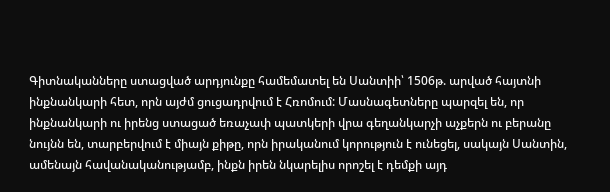Գիտնականները ստացված արդյունքը համեմատել են Սանտիի՝ 1506թ. արված հայտնի ինքնանկարի հետ, որն այժմ ցուցադրվում է Հռոմում: Մասնագետները պարզել են, որ ինքնանկարի ու իրենց ստացած եռաչափ պատկերի վրա գեղանկարչի աչքերն ու բերանը նույնն են, տարբերվում է միայն քիթը, որն իրականում կորություն է ունեցել, սակայն Սանտին, ամենայն հավանականությամբ, ինքն իրեն նկարելիս որոշել է դեմքի այդ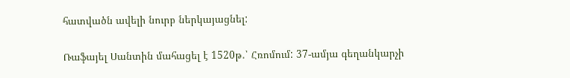հատվածն ավելի նուրբ ներկայացնել:

Ռաֆայել Սանտին մահացել է 1520թ.՝ Հռոմում: 37-ամյա գեղանկարչի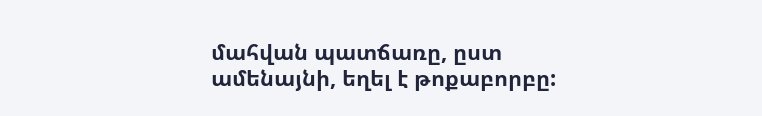մահվան պատճառը, ըստ ամենայնի, եղել է թոքաբորբը: